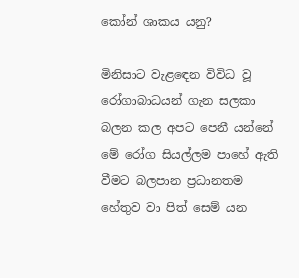කෝන් ශාකය යනු?

මිනිසාට වැළඳෙන විවිධ වූ රෝගාබාධයන් ගැන සලකා බලන කල අපට පෙනී යන්නේ මේ රෝග සියල්ලම පාහේ ඇති වීමට බලපාන ප්‍රධානතම හේතුව වා පිත් සෙම් යන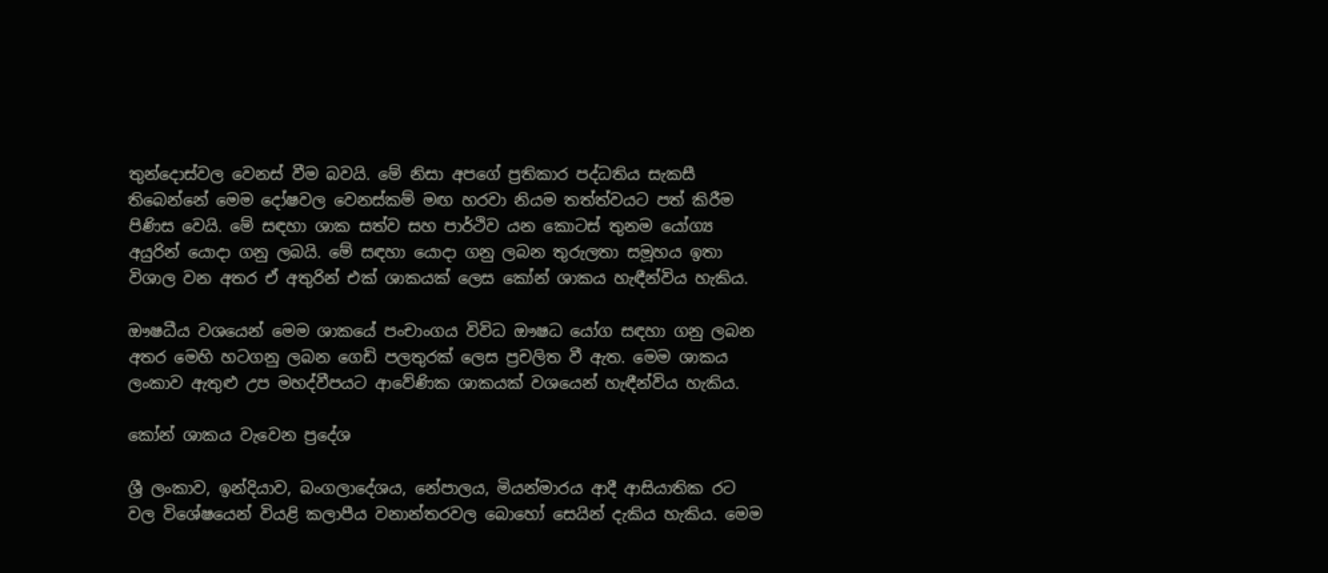තුන්දොස්වල වෙනස් වීම බවයි. මේ නිසා අපගේ ප්‍රතිකාර පද්ධතිය සැකසී තිබෙන්නේ මෙම දෝෂවල වෙනස්කම් මඟ හරවා නියම තත්ත්වයට පත් කිරීම පිණිස වෙයි. මේ සඳහා ශාක සත්ව සහ පාර්ථිව යන කොටස් තුනම යෝග්‍ය අයුරින් යොදා ගනු ලබයි. මේ සඳහා යොදා ගනු ලබන තුරුලතා සමූහය ඉතා විශාල වන අතර ඒ අතුරින් එක් ශාකයක් ලෙස කෝන් ශාකය හැඳීන්විය හැකිය.

ඖෂධීය වශයෙන් මෙම ශාකයේ පංචාංගය විවිධ ඖෂධ යෝග සඳහා ගනු ලබන අතර මෙහි හටගනු ලබන ගෙඩි පලතුරක් ලෙස ප්‍රචලිත වී ඇත. මෙම ශාකය ලංකාව ඇතුළු උප මහද්වීපයට ආවේණික ශාකයක් වශයෙන් හැඳීන්විය හැකිය.

කෝන් ශාකය වැවෙන ප්‍රදේශ

ශ්‍රී ලංකාව, ඉන්දියාව, බංගලාදේශය, නේපාලය, මියන්මාරය ආදී ආසියාතික රට වල විශේෂයෙන් වියළි කලාපීය වනාන්තරවල බොහෝ සෙයින් දැකිය හැකිය. මෙම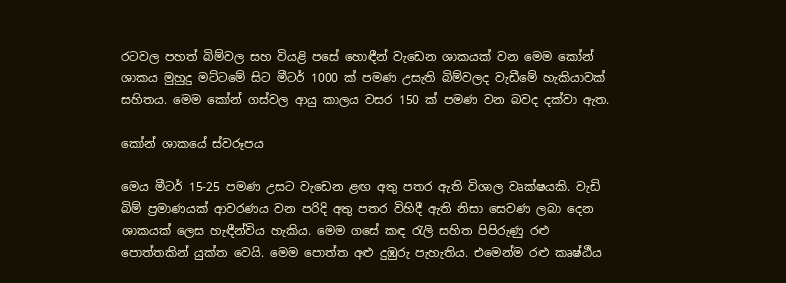රටවල පහත් බිම්වල සහ වියළි පසේ හොඳීන් වැඩෙන ශාකයක් වන මෙම කෝන් ශාකය මුහුදු මට්ටමේ සිට මීටර් 1000 ක් පමණ උසැති බිම්වලද වැඩීමේ හැකියාවක් සහිතය. මෙම කෝන් ගස්වල ආයු කාලය වසර 150 ක් පමණ වන බවද දක්වා ඇත.

කෝන් ශාකයේ ස්වරූපය

මෙය මීටර් 15-25 පමණ උසට වැඩෙන ළඟ අතු පතර ඇති විශාල වෘක්ෂයකි. වැඩි බිම් ප්‍රමාණයක් ආවරණය වන පරිදි අතු පතර විහිදී ඇති නිසා සෙවණ ලබා දෙන ශාකයක් ලෙස හැඳීන්විය හැකිය. මෙම ගසේ කඳ රැලි සහිත පිපිරුණු රළු පොත්තකින් යුක්ත වෙයි. මෙම පොත්ත අළු දුඹුරු පැහැතිය. එමෙන්ම රළු කෘෂ්ඨීය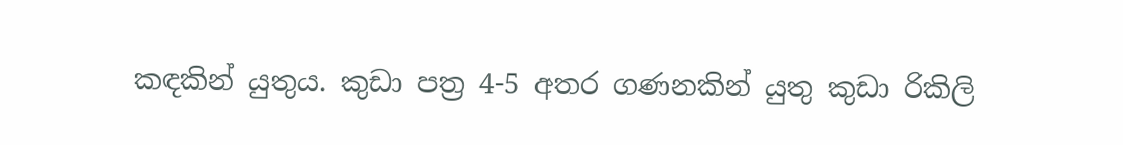කඳකින් යුතුය. කුඩා පත්‍ර 4-5 අතර ගණනකින් යුතු කුඩා රිකිලි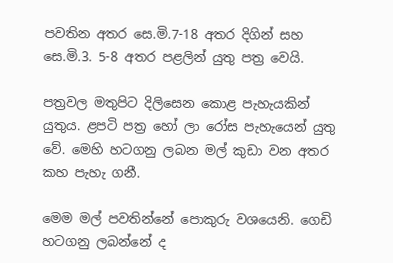පවතින අතර සෙ.මි.7-18 අතර දිගින් සහ සෙ.මි.3. 5-8 අතර පළලින් යුතු පත්‍ර වෙයි.

පත්‍රවල මතුපිට දිලිසෙන කොළ පැහැයකින් යුතුය. ළපටි පත්‍ර හෝ ලා රෝස පැහැයෙන් යුතු වේ. මෙහි හටගනු ලබන මල් කුඩා වන අතර කහ පැහැ ගනී.

මෙම මල් පවතින්නේ පොකුරු වශයෙනි. ගෙඩි හටගනු ලබන්නේ ද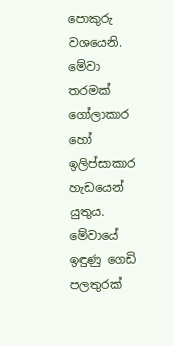පොකුරු වශයෙනි. මේවා තරමක් ගෝලාකාර හෝ ඉලිප්සාකාර හැඩයෙන් යුතුය. මේවායේ ඉඳුණු ගෙඩි පලතුරක්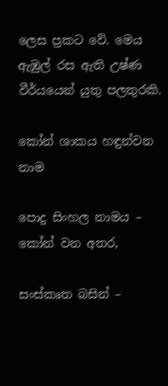ලෙස ප්‍රකට වේ. මෙය ඇඹුල් රස ඇති උෂ්ණ වීර්යයෙන් යුතු පලතුරකි.

කෝන් ශාකය හඳුන්වන නාම

පොදු සිංහල නාමය – කෝන් වන අතර,

සංස්කෘත බසින් –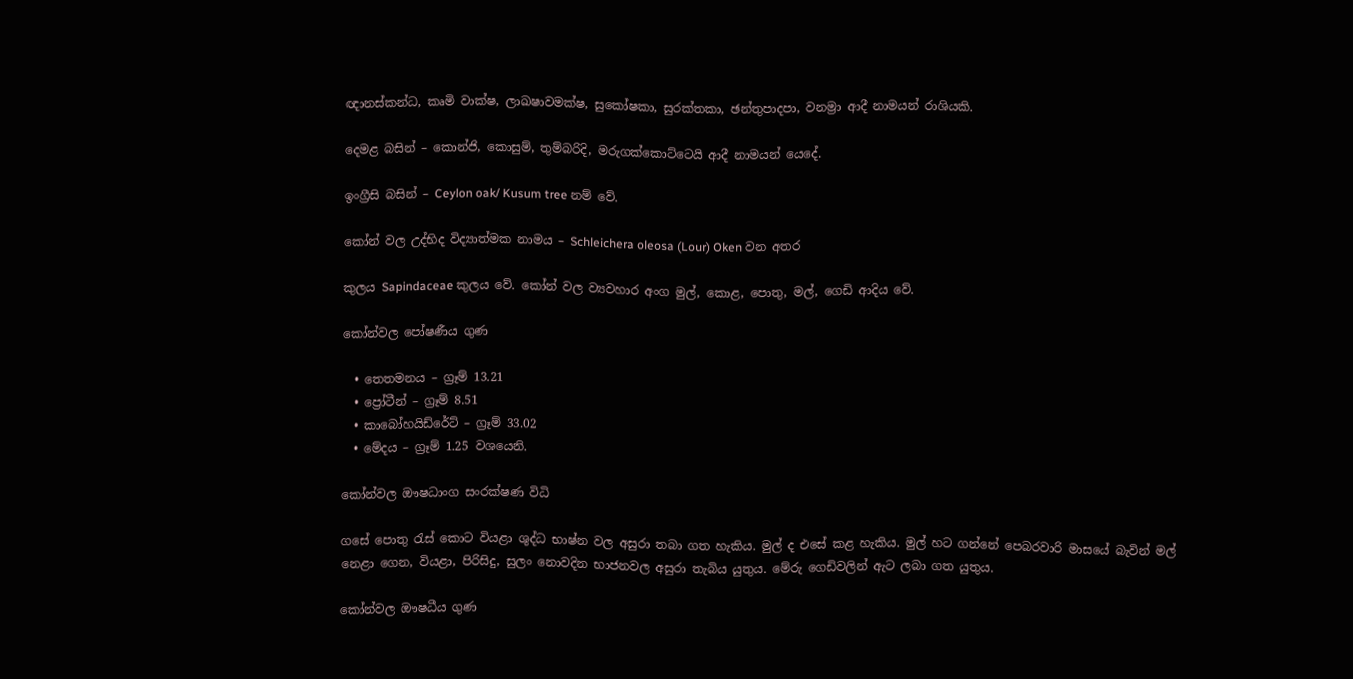ඥානස්කන්ධ, කෘමි වාක්ෂ, ලාඛෂාවමක්ෂ, සුකෝෂකා, සුරක්තකා, ඡන්තුපාදපා, වනම්‍රා ආදී නාමයන් රාශියකි.

දෙමළ බසින් – කොන්ජි, කොසුම්, තුම්බරිදි, මරුගක්කොට්ටෙයි ආදී නාමයන් යෙදේ.

ඉංග්‍රීසි බසින් – Ceylon oak/ Kusum tree නම් වේ.

කෝන් වල උද්භිද විද්‍යාත්මක නාමය – Schleichera oleosa (Lour) Oken වන අතර

කුලය Sapindaceae කුලය වේ. කෝන් වල ව්‍යවහාර අංග මුල්, කොළ, පොතු, මල්, ගෙඩි ආදිය වේ.

කෝන්වල පෝෂණීය ගුණ

  • තෙතමනය – ග්‍රෑම් 13.21
  • ප්‍රෝටීන් – ග්‍රෑම් 8.51
  • කාබෝහයිඩ්රේට් – ග්‍රෑම් 33.02
  • මේදය – ග්‍රෑම් 1.25 වශයෙනි.

කෝන්වල ඖෂධාංග සංරක්ෂණ විධි

ගසේ පොතු රැස් කොට වියළා ශුද්ධ භාෂ්න වල අසුරා තබා ගත හැකිය. මුල් ද එසේ කළ හැකිය. මුල් හට ගන්නේ පෙබරවාරි මාසයේ බැවින් මල් නෙළා ගෙන, වියළා, පිරිසිදු, සුලං නොවදින භාජනවල අසුරා තැබිය යුතුය. මේරු ගෙඩිවලින් ඇට ලබා ගත යුතුය.

කෝන්වල ඖෂධීය ගුණ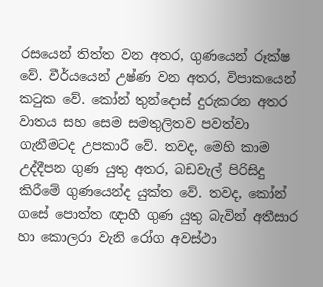රසයෙන් තිත්ත වන අතර, ගුණයෙන් රූක්ෂ වේ. වීර්යයෙන් උෂ්ණ වන අතර, විපාකයෙන් කටුක වේ. කෝන් තුන්දොස් දුරුකරන අතර වාතය සහ සෙම සමතුලිතව පවත්වා ගැනීමටද උපකාරී වේ. තවද, මෙහි කාම උද්දීපන ගුණ යුතු අතර, බඩවැල් පිරිසිදු කිරීමේ ගුණයෙන්ද යුක්ත වේ. තවද, කෝන් ගසේ පොත්ත ඥාහී ගුණ යුතු බැවින් අතීසාර හා කොලරා වැනි රෝග අවස්ථා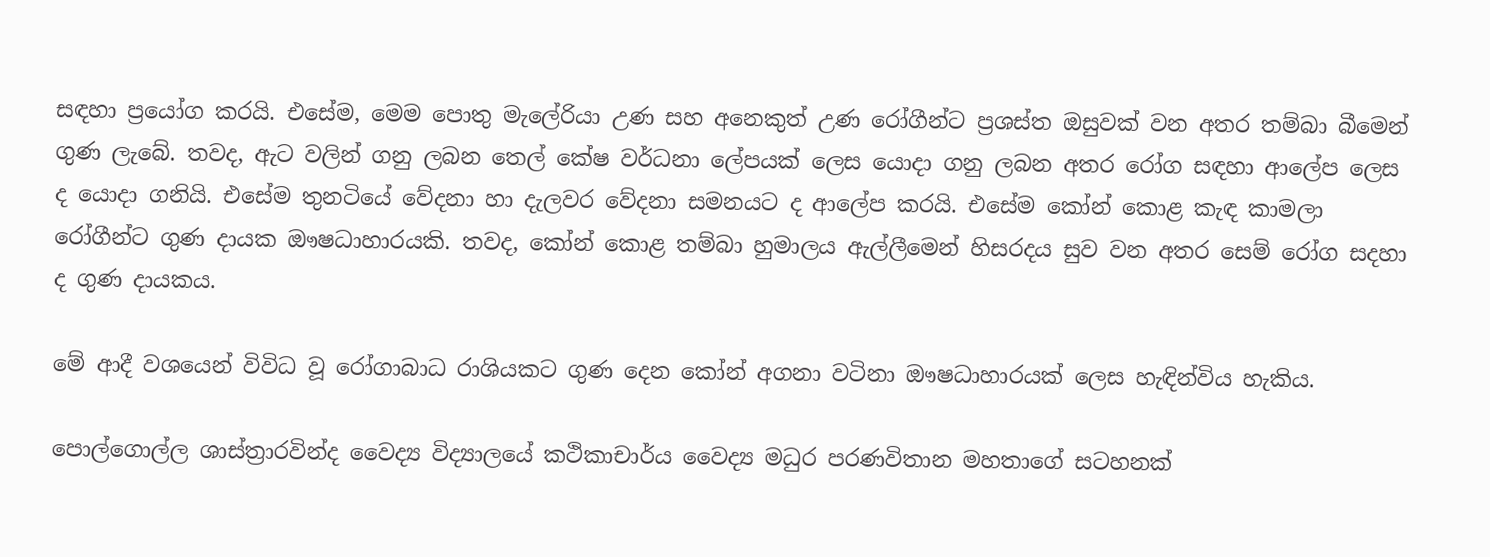සඳහා ප්‍රයෝග කරයි. එසේම, මෙම පොතු මැලේරියා උණ සහ අනෙකුත් උණ රෝගීන්ට ප්‍රශස්ත ඔසුවක් වන අතර තම්බා බීමෙන් ගුණ ලැබේ. තවද, ඇට වලින් ගනු ලබන තෙල් කේෂ වර්ධනා ලේපයක් ලෙස යොදා ගනු ලබන අතර රෝග සඳහා ආලේප ලෙස ද යොදා ගනියි. එසේම තුනටියේ වේදනා හා දැලවර වේදනා සමනයට ද ආලේප කරයි. එසේම කෝන් කොළ කැඳ කාමලා රෝගීන්ට ගුණ දායක ඖෂධාහාරයකි. තවද, කෝන් කොළ තම්බා හුමාලය ඇල්ලීමෙන් හිසරදය සුව වන අතර සෙම් රෝග සදහා ද ගුණ දායකය.

මේ ආදී වශයෙන් විවිධ වූ රෝගාබාධ රාශියකට ගුණ දෙන කෝන් අගනා වටිනා ඖෂධාහාරයක් ලෙස හැඳින්විය හැකිය.

පොල්ගොල්ල ශාස්ත්‍රාරවින්ද වෛද්‍ය විද්‍යාලයේ කථිකාචාර්ය වෛද්‍ය මධුර පරණවිතාන මහතාගේ සටහනක්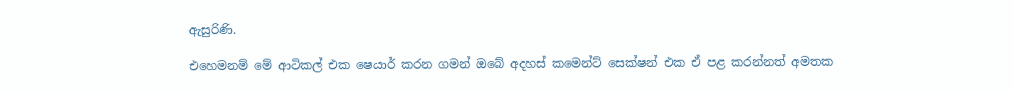ඇසුරිණි.

එහෙමනම් මේ ආටිකල් එක ෂෙයාර් කරන ගමන් ඔබේ අදහස් කමෙන්ට් සෙක්ෂන් එක ඒ පළ කරන්නත් අමතක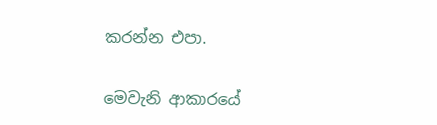කරන්න එපා.

මෙවැනි ආකාරයේ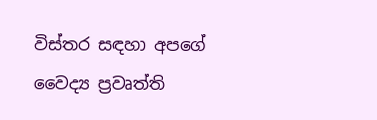විස්තර සඳහා අපගේ වෛද්‍ය ප්‍රවෘත්ති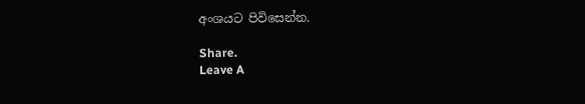අංශයට පිවිසෙන්න.

Share.
Leave A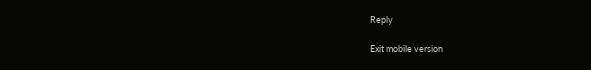Reply

Exit mobile version